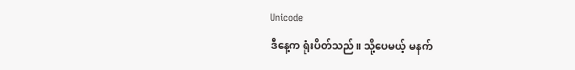Unicode
ဒီနေ့က ရုံးပိတ်သည်။ သို့ပေမယ့် မနက်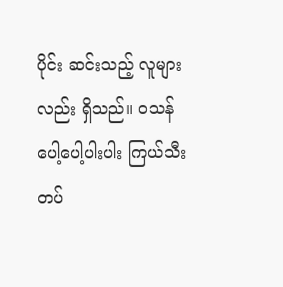ပိုင်း ဆင်းသည့် လူများလည်း ရှိသည်။ ဝသန် ပေါ့ပေါ့ပါးပါး ကြယ်သီးတပ်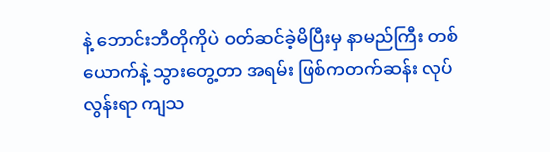နဲ့ ဘောင်းဘီတိုကိုပဲ ဝတ်ဆင်ခဲ့မိပြီးမှ နာမည်ကြီး တစ်ယောက်နဲ့ သွားတွေ့တာ အရမ်း ဖြစ်ကတက်ဆန်း လုပ်လွန်းရာ ကျသ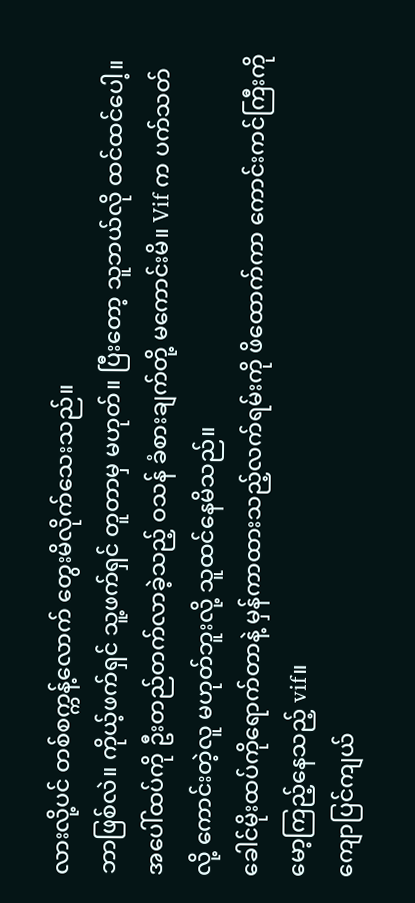လားလို့ပင် တစ်စက္ကန့်လောက် တွေးမိလိုက်သေးသည်။
ဘာဖြစ်လဲ။ ကိုယ့်ဖက်ရှင် သူ့ဖက်ရှင် တူတာမှ မဟုတ်။ ပြီးတော့ သူဘယ်လို ထင်ထင်ပေါ့။
အပေါ်ထပ်ကို ဦးတည်တက်လာခဲ့သည့် ဝသန် ခံစားချက်တို့ မကောင်းမိ။ Vif က ပက်သတ်လို့ ကောင်းတဲ့လူ မဟုတ်ဘူးလို့ သူထင်နေမိသည်။
ခေါင်မိုးထပ်ကိုရောက်တာနဲ့ မှန်ကာထားသည့်လက်ရမ်းကို ဖိထောက်ကာ ကောင်းကင်ကြီးကို မော့ကြည့်နေသည့် vif။
ကျောပြင်ကျယ်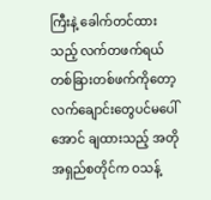ကြီးနဲ့ ခေါက်တင်ထားသည့် လက်တဖက်ရယ် တစ်ခြားတစ်ဖက်ကိုတော့ လက်ချောင်းတွေပင်မပေါ်အောင် ချထားသည့် အတိုအရှည်စတိုင်က ဝသန့်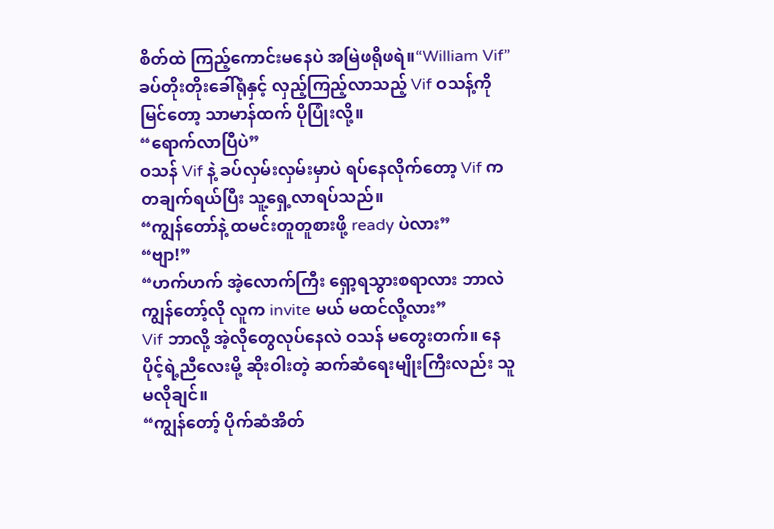စိတ်ထဲ ကြည့်ကောင်းမနေပဲ အမြဲဖရိုဖရဲ။“William Vif”
ခပ်တိုးတိုးခေါ်ရုံနှင့် လှည့်ကြည့်လာသည့် Vif ဝသန့်ကိုမြင်တော့ သာမာန်ထက် ပိုပြုံးလို့။
“ရောက်လာပြီပဲ”
ဝသန် Vif နဲ့ ခပ်လှမ်းလှမ်းမှာပဲ ရပ်နေလိုက်တော့ Vif က တချက်ရယ်ပြီး သူ့ရှေ့လာရပ်သည်။
“ကျွန်တော်နဲ့ ထမင်းတူတူစားဖို့ ready ပဲလား”
“ဗျာ!”
“ဟက်ဟက် အဲ့လောက်ကြီး ရှော့ရသွားစရာလား ဘာလဲ ကျွန်တော့်လို လူက invite မယ် မထင်လို့လား”
Vif ဘာလို့ အဲ့လိုတွေလုပ်နေလဲ ဝသန် မတွေးတက်။ နေပိုင့်ရဲ့ညီလေးမို့ ဆိုးဝါးတဲ့ ဆက်ဆံရေးမျိုးကြီးလည်း သူမလိုချင်။
“ကျွန်တော့် ပိုက်ဆံအိတ်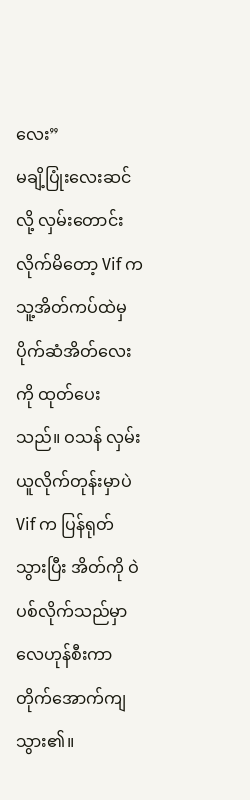လေး”
မချိ့ပြုံးလေးဆင်လို့ လှမ်းတောင်းလိုက်မိတော့ Vif က သူ့အိတ်ကပ်ထဲမှ ပိုက်ဆံအိတ်လေးကို ထုတ်ပေးသည်။ ဝသန် လှမ်းယူလိုက်တုန်းမှာပဲ Vif က ပြန်ရုတ်သွားပြီး အိတ်ကို ဝဲပစ်လိုက်သည်မှာ လေဟုန်စီးကာ တိုက်အောက်ကျသွား၏။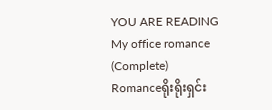YOU ARE READING
My office romance (Complete)
Romanceရိုးရိုးရှင်း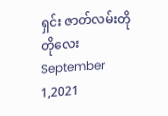ရှင်း ဇာတ်လမ်းတိုတိုလေး September 1,2021